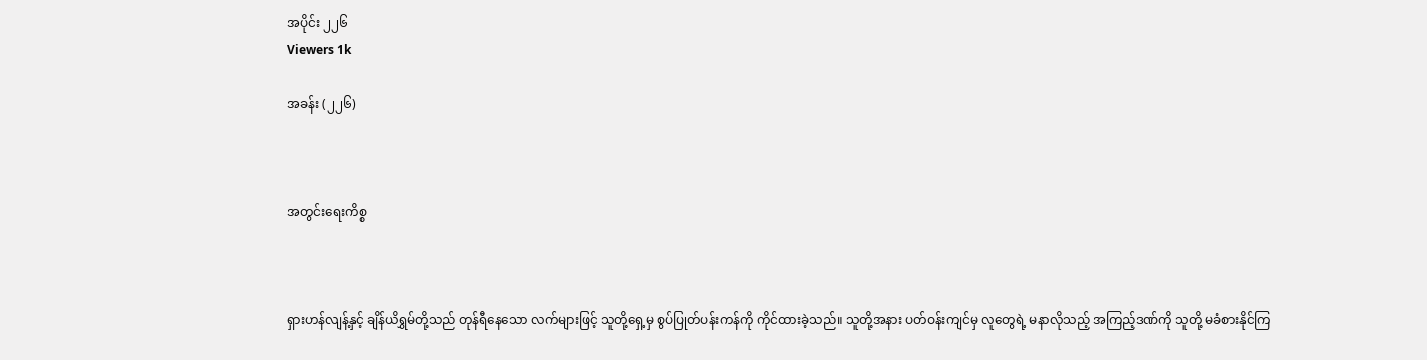အပိုင်း ၂၂၆
Viewers 1k

အခန်း (၂၂၆)



အတွင်းရေးကိစ္စ



ရှားဟန်လျန့်နှင့် ချိန်ယိရွှမ်တို့သည် တုန်ရီနေသော လက်များဖြင့် သူတို့ရှေ့မှ စွပ်ပြုတ်ပန်းကန်ကို ကိုင်ထားခဲ့သည်။ သူတို့အနား ပတ်ဝန်းကျင်မှ လူတွေရဲ့ မနာလိုသည့် အကြည့်ဒဏ်ကို သူတို့ မခံစားနိုင်ကြ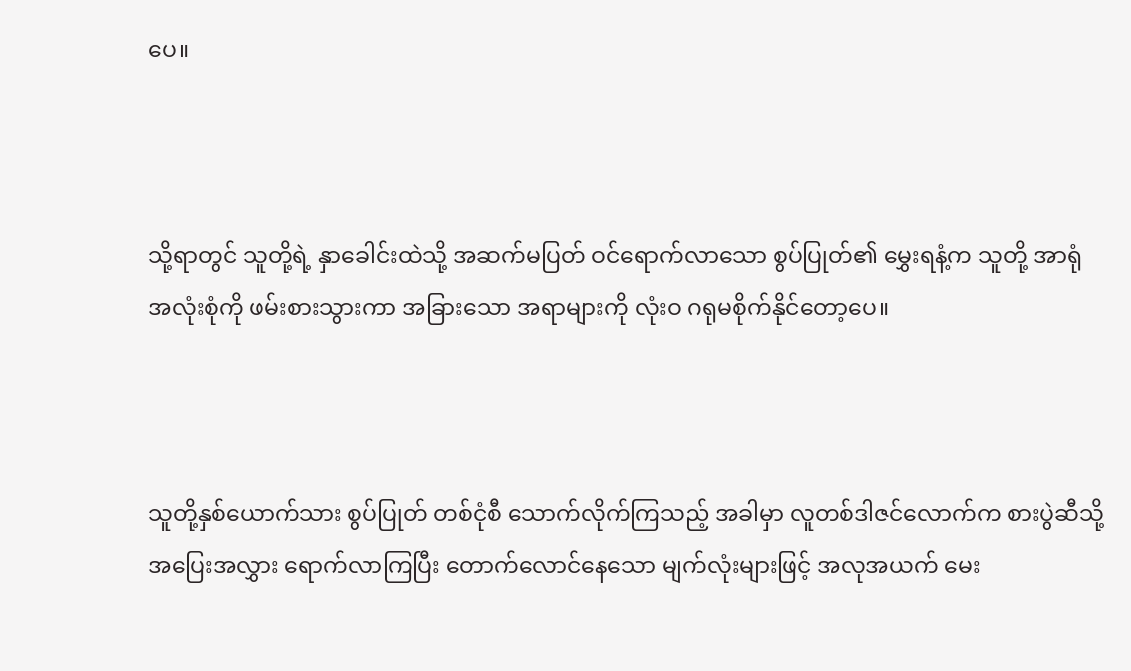ပေ။



သို့ရာတွင် သူတို့ရဲ့ နှာခေါင်းထဲသို့ အဆက်မပြတ် ဝင်ရောက်လာသော စွပ်ပြုတ်၏ မွှေးရနံ့က သူတို့ အာရုံ အလုံးစုံကို ဖမ်းစားသွားကာ အခြားသော အရာများကို လုံးဝ ဂရုမစိုက်နိုင်တော့ပေ။



သူတို့နှစ်ယောက်သား စွပ်ပြုတ် တစ်ငုံစီ သောက်လိုက်ကြသည့် အခါမှာ လူတစ်ဒါဇင်လောက်က စားပွဲဆီသို့ အပြေးအလွှား ရောက်လာကြပြီး တောက်လောင်နေသော မျက်လုံးများဖြင့် အလုအယက် မေး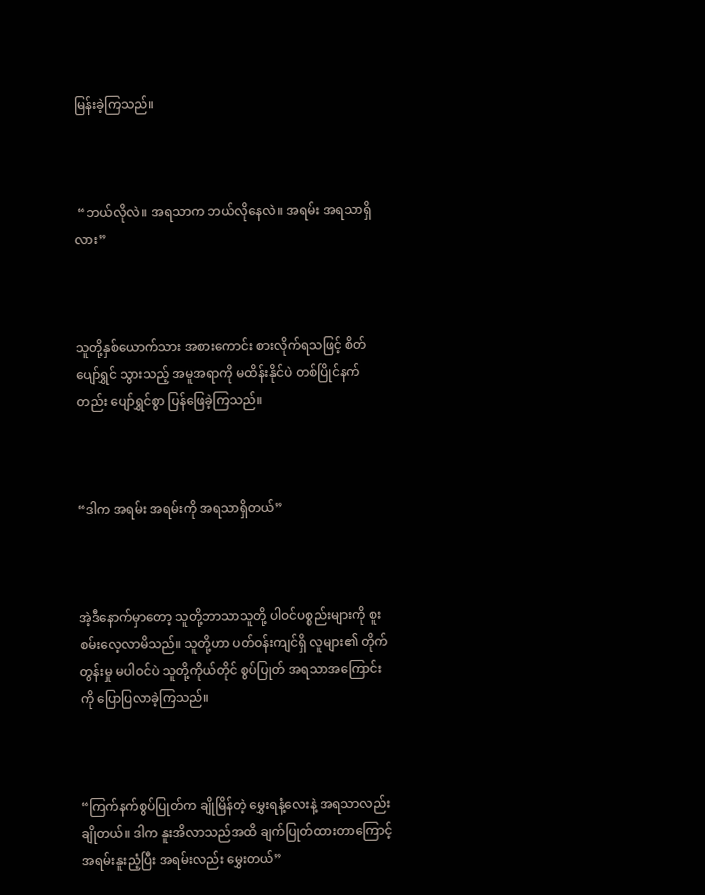မြန်းခဲ့ကြသည်။



 “ဘယ်လိုလဲ။ အရသာက ဘယ်လိုနေလဲ။ အရမ်း အရသာရှိလား”



သူတို့နှစ်ယောက်သား အစားကောင်း စားလိုက်ရသဖြင့် စိတ်ပျော်ရွှင် သွားသည့် အမူအရာကို မထိန်းနိုင်ပဲ တစ်ပြိုင်နက်တည်း ပျော်ရွှင်စွာ ပြန်ဖြေခဲ့ကြသည်။



“ဒါက အရမ်း အရမ်းကို အရသာရှိတယ်”



အဲ့ဒီနောက်မှာ‌တော့ သူတို့ဘာသာသူတို့ ပါဝင်ပစ္စည်းများကို စူးစမ်းလေ့လာမိသည်။ သူတို့ဟာ ပတ်ဝန်းကျင်ရှိ လူများ၏ တိုက်တွန်းမှု မပါဝင်ပဲ သူတို့ကိုယ်တိုင် စွပ်ပြုတ် အရသာအကြောင်းကို ပြောပြလာခဲ့ကြသည်။



“ကြက်နက်စွပ်ပြုတ်က ချိုမြိန်တဲ့ မွှေးရနံ့လေးနဲ့ အရသာလည်း ချိုတယ်။ ဒါက နူးအိလာသည်အထိ ချက်ပြုတ်ထားတာကြောင့် အရမ်းနူးညံ့ပြီး အရမ်းလည်း မွှေးတယ်”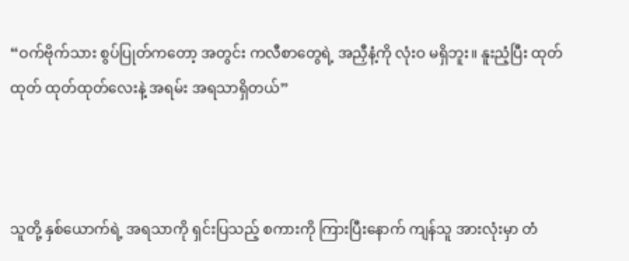“ဝက်ဗိုက်သား စွပ်ပြုတ်ကတော့ အတွင်း ကလီစာတွေရဲ့ အညှီနံ့ကို လုံးဝ မရှိဘူး။ နူးညံ့ပြီး ထုတ်ထုတ် ထုတ်ထုတ်လေးနဲ့ အရမ်း အရသာရှိတယ်”



သူတို့ နှစ်ယောက်ရဲ့ အရသာကို ရှင်းပြသည့် စကားကို ကြားပြီးနောက် ကျန်သူ အားလုံးမှာ တံ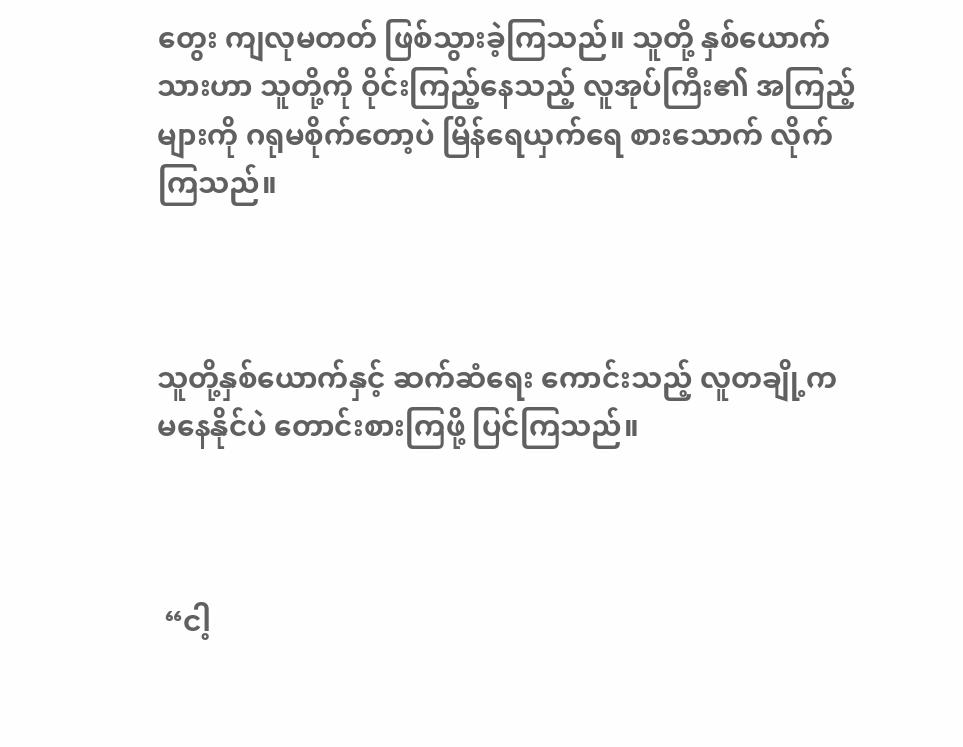တွေး ကျလုမတတ် ဖြစ်သွားခဲ့ကြသည်။ သူတို့ နှစ်ယောက်သားဟာ သူတို့ကို ဝိုင်းကြည့်နေသည့် လူအုပ်ကြီး၏ အကြည့်များကို ဂရုမစိုက်တော့ပဲ မြိန်ရေယှက်ရေ စားသောက် လိုက်ကြသည်။



သူတို့နှစ်ယောက်နှင့် ဆက်ဆံရေး ကောင်းသည့် လူတချို့က မနေနိုင်ပဲ တောင်းစားကြဖို့ ပြင်ကြသည်။



 “ငါ့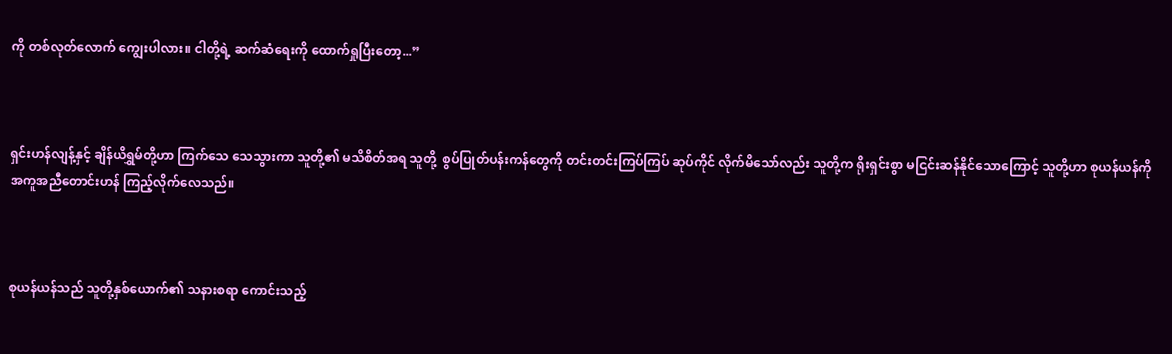ကို တစ်လုတ်လောက် ကျွေးပါလား။ ငါတို့ရဲ့ ဆက်ဆံရေးကို ထောက်ရှုပြီးတော့...”



ရှင်းဟန်လျန့်နှင့် ချိန်ယိရွှမ်တို့ဟာ ကြက်သေ သေသွားကာ သူတို့၏ မသိစိတ်အရ သူတို့  စွပ်ပြုတ်ပန်းကန်တွေကို တင်းတင်းကြပ်ကြပ် ဆုပ်ကိုင် လိုက်မိသော်လည်း သူတို့က ရိုးရှင်းစွာ မငြင်းဆန်နိုင်သောကြောင့် သူတို့ဟာ စုယန်ယန်ကို အကူအညီတောင်းဟန် ကြည့်လိုက်လေသည်။



စုယန်ယန်သည် သူတို့နှစ်ယောက်၏ သနားစရာ ကောင်းသည့်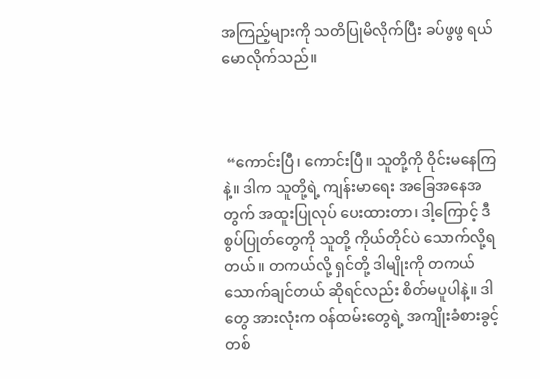အကြည့်များကို သတိပြုမိလိုက်ပြီး ခပ်ဖွဖွ ရယ်မောလိုက်သည်။



 “ကောင်းပြီ၊ ကောင်းပြီ။ သူတို့ကို ဝိုင်းမနေကြနဲ့။ ဒါက သူတို့ရဲ့ ကျန်းမာရေး အခြေအနေအတွက် အထူးပြုလုပ် ပေးထားတာ၊ ဒါ့ကြောင့် ဒီစွပ်ပြုတ်တွေကို သူတို့ ကိုယ်တိုင်ပဲ သောက်လို့ရတယ်။ တကယ်လို့ ရှင်တို့ ဒါမျိုးကို တကယ် သောက်ချင်တယ် ဆိုရင်လည်း စိတ်မပူပါနဲ့။ ဒါတွေ အားလုံးက ဝန်ထမ်းတွေရဲ့ အကျိုးခံစားခွင့် တစ်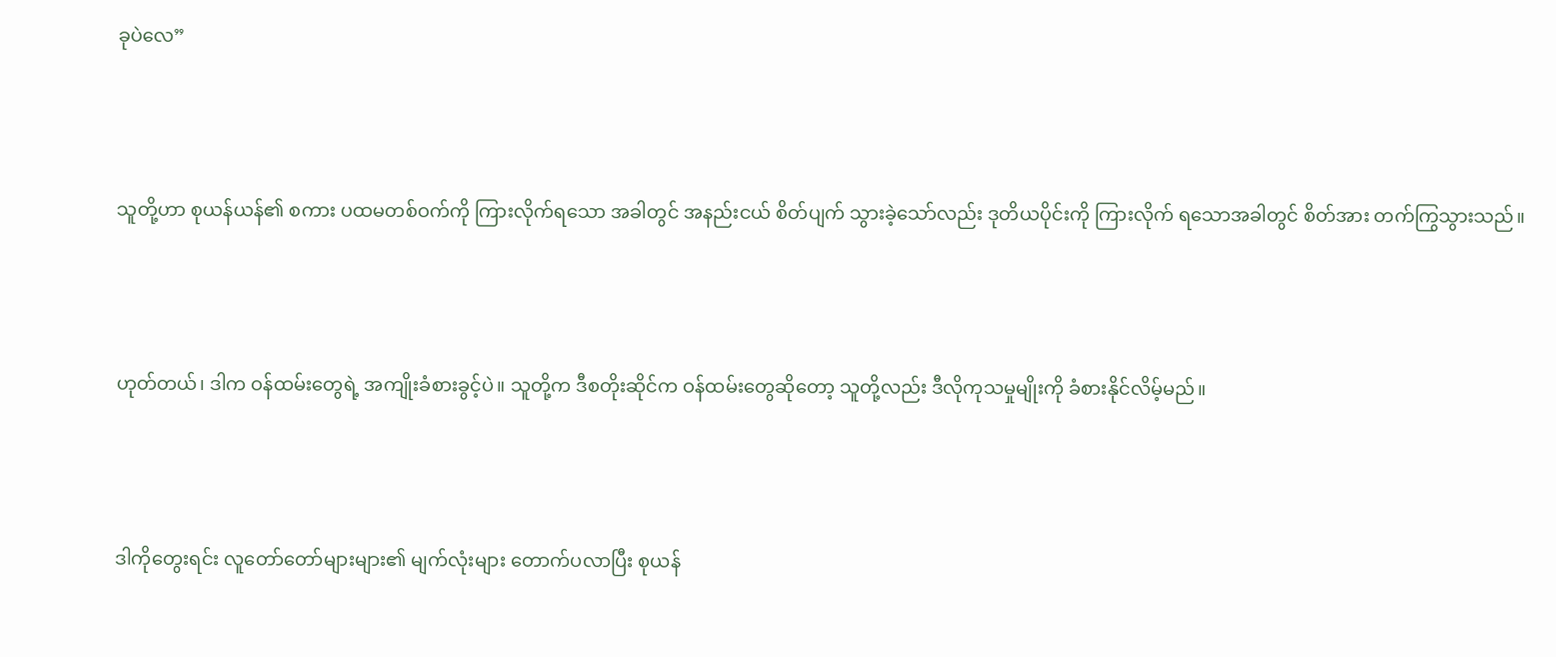ခုပဲလေ”



သူတို့ဟာ စုယန်ယန်၏ စကား ပထမတစ်ဝက်ကို ကြားလိုက်ရသော အခါတွင် အနည်းငယ် စိတ်ပျက် သွားခဲ့သော်လည်း ဒုတိယပိုင်းကို ကြားလိုက် ရသောအခါတွင် စိတ်အား တက်ကြွသွားသည်။



ဟုတ်တယ်၊ ဒါက ဝန်ထမ်းတွေရဲ့ အကျိုးခံစားခွင့်ပဲ။ သူတို့က ဒီစတိုးဆိုင်က ဝန်ထမ်းတွေဆိုတော့ သူတို့လည်း ဒီလိုကုသမှုမျိုးကို ခံစားနိုင်လိမ့်မည်။



ဒါကိုတွေးရင်း လူတော်တော်များများ၏ မျက်လုံးများ တောက်ပလာပြီး စုယန်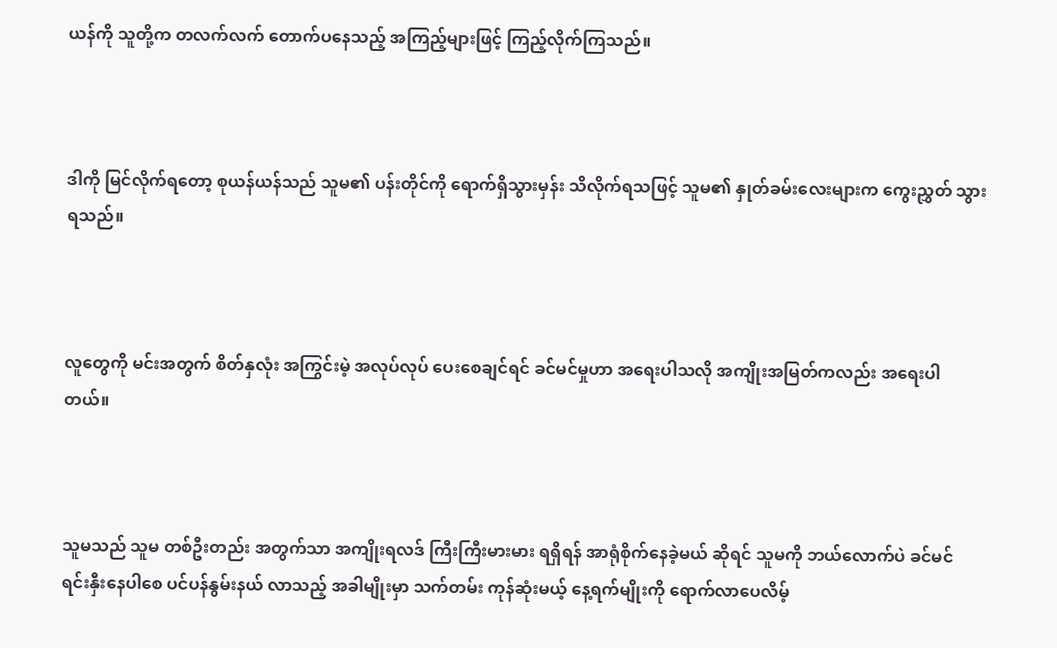ယန်ကို သူတို့က တလက်လက် တောက်ပနေသည့် အကြည့်များဖြင့် ကြည့်လိုက်ကြသည်။



ဒါကို မြင်လိုက်ရတော့ စုယန်ယန်သည် သူမ၏ ပန်းတိုင်ကို ရောက်ရှိသွားမှန်း သိလိုက်ရသဖြင့် သူမ၏ နှုတ်ခမ်း‌လေးများက ကွေးညွှတ် သွားရသည်။



လူတွေကို မင်းအတွက် စိတ်နှလုံး အကြွင်းမဲ့ အလုပ်လုပ် ပေးစေချင်ရင် ခင်မင်မှုဟာ အရေးပါသလို အကျိုးအမြတ်ကလည်း အရေးပါတယ်။



သူမသည် သူမ တစ်ဦးတည်း အတွက်သာ အကျိုးရလဒ် ကြီးကြီးမားမား ရရှိရန် အာရုံစိုက်နေခဲ့မယ် ဆိုရင် သူမကို ဘယ်လောက်ပဲ ခင်မင် ရင်းနှီးနေပါစေ ပင်ပန်နွမ်းနယ် လာသည့် အခါမျိုးမှာ သက်တမ်း ကုန်ဆုံးမယ့် နေ့ရက်မျိုးကို ရောက်လာပေလိမ့်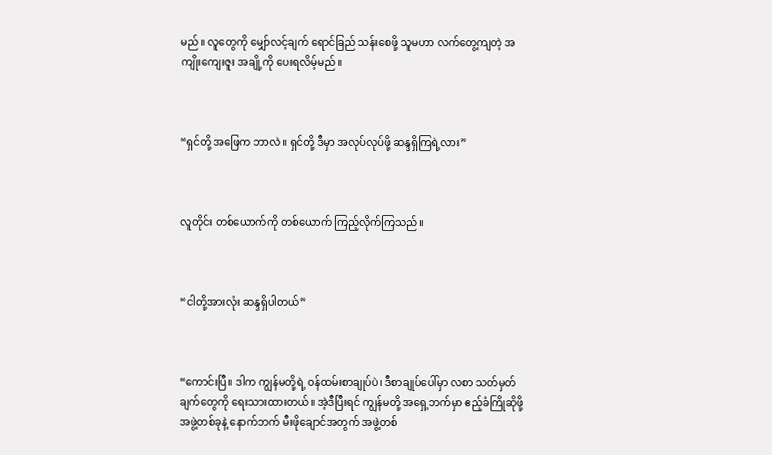မည်။ လူတွေကို မျှော်လင့်ချက် ရောင်ခြည် သန်းစေဖို့ သူမဟာ လက်တွေ့ကျတဲ့ အကျိုးကျေးဇူး အချို့ကို ပေးရလိမ့်မည်။



“ရှင်တို့ အဖြေက ဘာလဲ။ ရှင်တို့ ဒီမှာ အလုပ်လုပ်ဖို့ ဆန္ဒရှိကြရဲ့လား”



လူတိုင်း တစ်ယောက်ကို တစ်ယောက် ကြည့်လိုက်ကြသည်။



“ငါတို့အားလုံး ဆန္ဒရှိပါတယ်”



“ကောင်းပြီ။ ဒါက ကျွန်မတို့ရဲ့ ဝန်ထမ်းစာချုပ်ပဲ၊ ဒီစာချုပ်ပေါ်မှာ လစာ သတ်မှတ်ချက်တွေကို ရေးသားထားတယ်။ အဲ့ဒီပြီးရင် ကျွန်မတို့ အရှေ့ဘက်မှာ ဧည့်ခံကြိုဆိုဖို့ အဖွဲ့တစ်ခုနဲ့ နောက်ဘက် မီးဖိုချောင်အတွက် အဖွဲ့တစ်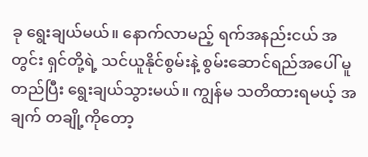ခု ရွေးချယ်မယ်။ နောက်လာမည့် ရက်အနည်းငယ် အတွင်း ရှင်တို့ရဲ့ သင်ယူနိုင်စွမ်းနဲ့ စွမ်းဆောင်ရည်အပေါ် မူတည်ပြီး ရွေးချယ်သွားမယ်။ ကျွန်မ သတိထားရမယ့် အချက် တချို့ကိုတော့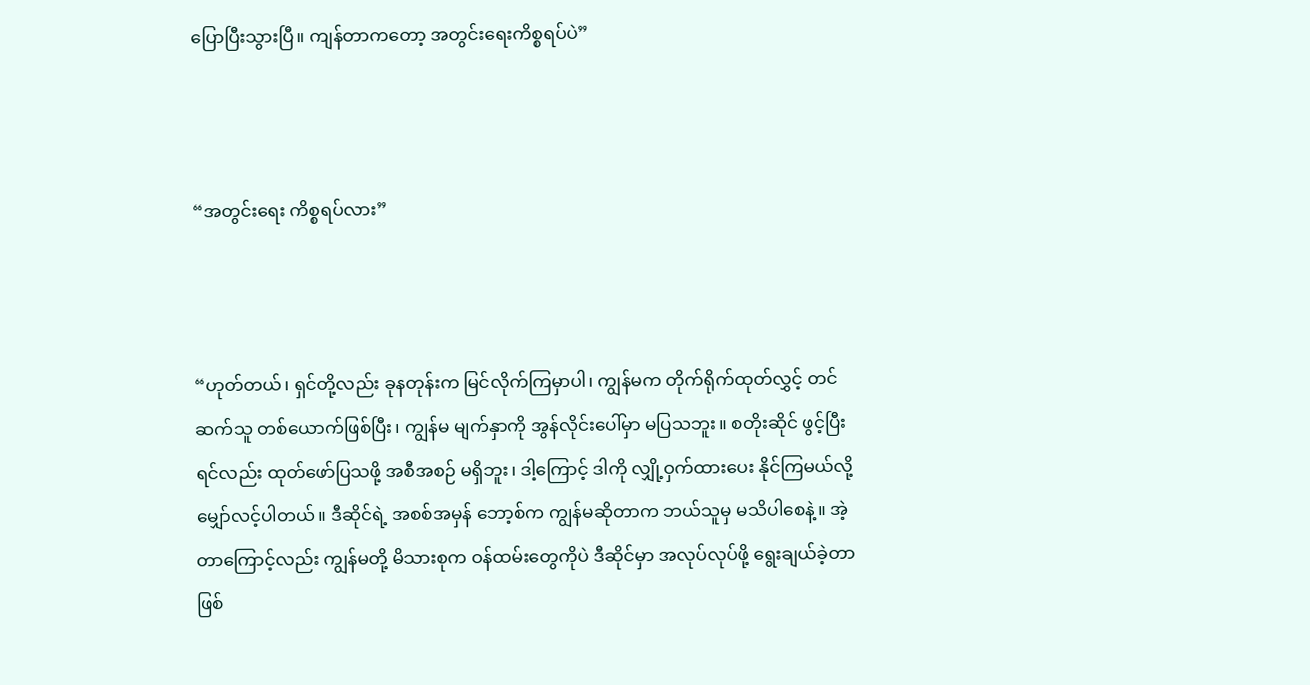ပြောပြီးသွားပြီ။ ကျန်တာကတော့ အတွင်းရေးကိစ္စရပ်ပဲ”



“အတွင်းရေး ကိစ္စရပ်လား”



“ဟုတ်တယ်၊ ရှင်တို့လည်း ခုနတုန်းက မြင်လိုက်ကြမှာပါ၊ ကျွန်မက တိုက်ရိုက်ထုတ်လွှင့် တင်ဆက်သူ တစ်ယောက်ဖြစ်ပြီး၊ ကျွန်မ မျက်နှာကို အွန်လိုင်းပေါ်မှာ မပြသဘူး။ စတိုးဆိုင် ဖွင့်ပြီးရင်လည်း ထုတ်ဖော်ပြသဖို့ အစီအစဉ် မရှိဘူး၊ ဒါ့ကြောင့် ဒါကို လျှို့ဝှက်ထားပေး နိုင်ကြမယ်လို့ မျှော်လင့်ပါတယ်။ ဒီဆိုင်ရဲ့ အစစ်အမှန် ဘော့စ်က ကျွန်မဆိုတာက ဘယ်သူမှ မသိပါစေနဲ့။ အဲ့တာကြောင့်လည်း ကျွန်မတို့ မိသားစုက ဝန်ထမ်းတွေကိုပဲ ဒီဆိုင်မှာ အလုပ်လုပ်ဖို့ ရွေးချယ်ခဲ့တာဖြစ်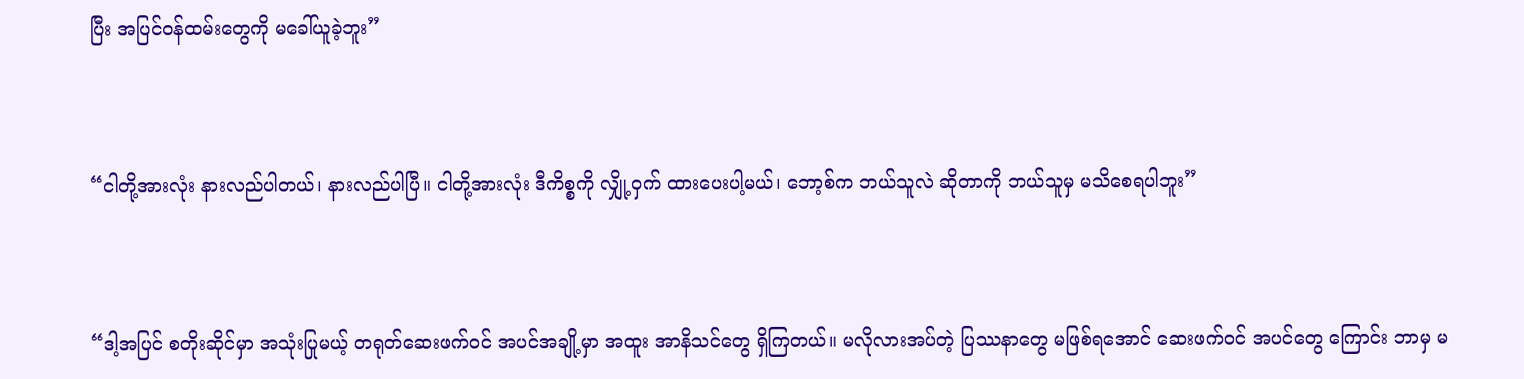ပြီး အပြင်ဝန်ထမ်းတွေကို မခေါ်ယူခဲ့ဘူး”



“ငါတို့အားလုံး နားလည်ပါတယ်၊ နားလည်ပါပြီ။ ငါတို့အားလုံး ဒီကိစ္စကို လျှို့ဝှက် ထားပေးပါ့မယ်၊ ဘော့စ်က ဘယ်သူလဲ ဆိုတာကို ဘယ်သူမှ မသိစေရပါဘူး”



“ဒါ့အပြင် စတိုးဆိုင်မှာ အသုံးပြုမယ့် တရုတ်ဆေးဖက်ဝင် အပင်အချို့မှာ အထူး အာနိသင်တွေ ရှိကြတယ်။ မလိုလားအပ်တဲ့ ပြဿနာတွေ မဖြစ်ရအောင် ဆေးဖက်ဝင် အပင်တွေ ကြောင်း ဘာမှ မ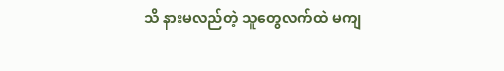သိ နားမလည်တဲ့ သူတွေလက်ထဲ မကျ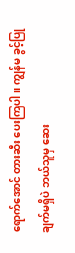ရောက်အောင် တားဆီး ပေးကြပါ။ ကျွန်မ ခွင့်ပြုချက်မရှိပဲ ဘယ်သူမှ ဆေး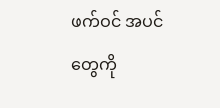ဖက်ဝင် အပင်တွေကို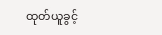ထုတ်ယူခွင့်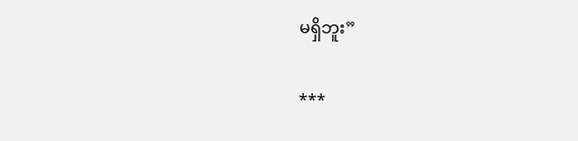မရှိဘူး”

***